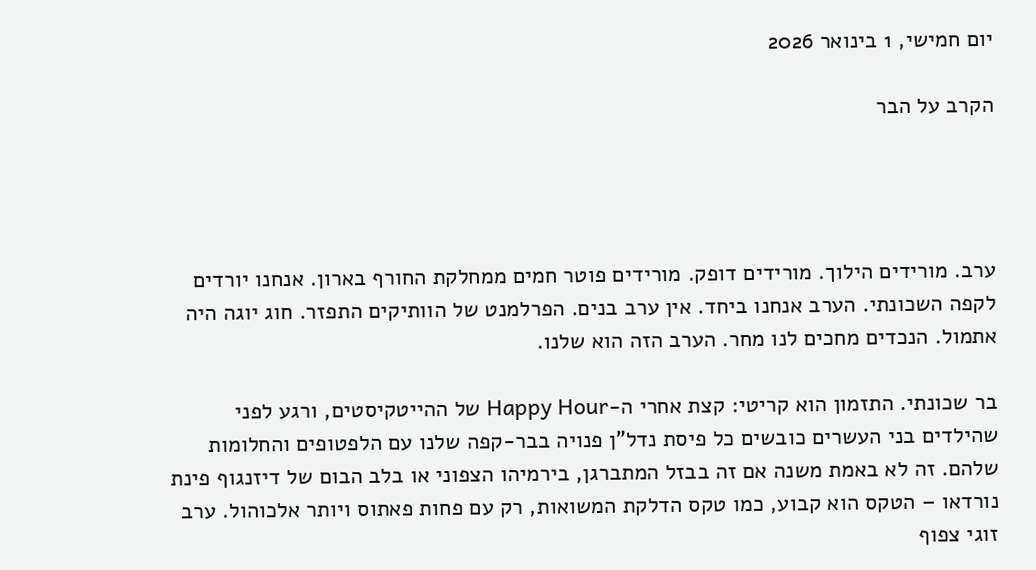יום חמישי, 1 בינואר 2026

הקרב על הבר




ערב. מורידים הילוך. מורידים דופק. מורידים פוטר חמים ממחלקת החורף בארון. אנחנו יורדים לקפה השכונתי. הערב אנחנו ביחד. אין ערב בנים. הפרלמנט של הוותיקים התפזר. חוג יוגה היה אתמול. הנכדים מחכים לנו מחר. הערב הזה הוא שלנו.

בר שכונתי. התזמון הוא קריטי: קצת אחרי ה-Happy Hour של ההייטקיסטים, ורגע לפני שהילדים בני העשרים כובשים כל פיסת נדל"ן פנויה בבר-קפה שלנו עם הלפטופים והחלומות שלהם. זה לא באמת משנה אם זה בבזל המתברגן, בירמיהו הצפוני או בלב הבום של דיזנגוף פינת נורדאו – הטקס הוא קבוע, כמו טקס הדלקת המשואות, רק עם פחות פאתוס ויותר אלכוהול. ערב זוגי צפוף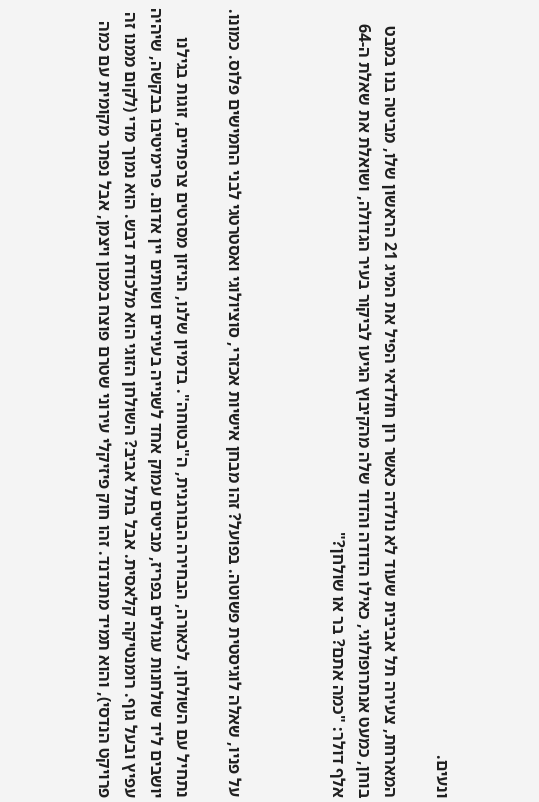ונעים.

המארחת, צעירה תל אביבית שעוד לא נולדה כאשר רון חולדאי הפיל את המיג 21 הראשון שלו, מביטה בנו במבט בוחן, כמעט אנתרופולוגי, כאילו הדודה והדוד שלה מהקיבוץ הגיעו לביקור בעיר הגדולה, ושואלת את שאלת ה-64 אלף דולר: "כמה אתם? בר או שולחן?"



על פניו, שאלה לוגיסטית פשוטה. בפועל? זהו מבחן אישיות אכזרי, סוציולוגי ואסטרטגי לבני החמישים פלוס. כמונו.

נתחיל עם השולחן. לכאורה, הבחירה הבורגנית, ה"בטוחה". בדמיון שלנו, הניזון מסרטים צרפתיים, זוגות בגילנו יושבים ליד שולחנות עגולים בפריז, מביטים עמוק אחד לשנייה בעיניים ושותים יין אדום. פרימיטיבו בבקשה, שיהיה עפיץ ובעל גוף. רומנטיקה קלאסית. אבל בתל אביב? השולחן הזוגי הוא מלכודת דבש. הוא נמוך מדי (לקום ממנו זה פרויקט הנדסי), והוא תמיד מתנדנד. זהו חוק פיזיקלי עירוני שטרם פוצח במכון ויצמן, אבל נפתר מקומית עם כמה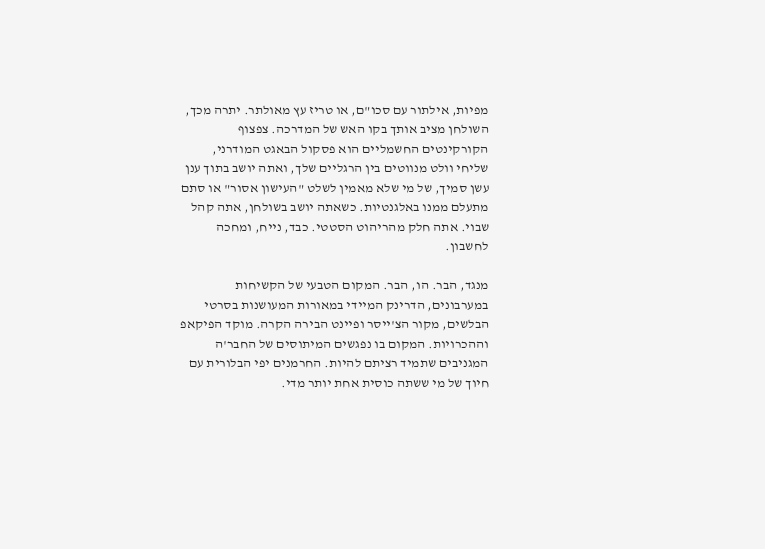מפיות, אילתור עם סכו"ם, או טריז עץ מאולתר. יתרה מכך, השולחן מציב אותך בקו האש של המדרכה. צפצוף הקורקינטים החשמליים הוא פסקול הבאגט המודרני, שליחי וולט מנווטים בין הרגליים שלך, ואתה יושב בתוך ענן עשן סמיך, של מי שלא מאמין לשלט "העישון אסור" או סתם מתעלם ממנו באלגנטיות. כשאתה יושב בשולחן, אתה קהל שבוי. אתה חלק מהריהוט הסטטי. כבד, נייח, ומחכה לחשבון.

מנגד, הבר. הו, הבר. המקום הטבעי של הקשיחות במערבונים, הדרינק המיידי במאורות המעושנות בסרטי הבלשים, מקור הצ'ייסר ופיינט הבירה הקרה. מוקד הפיקאפ וההכרויות. המקום בו נפגשים המיתוסים של החבר'ה המגניבים שתמיד רציתם להיות. החרמנים יפי הבלורית עם חיוך של מי ששתה כוסית אחת יותר מדי.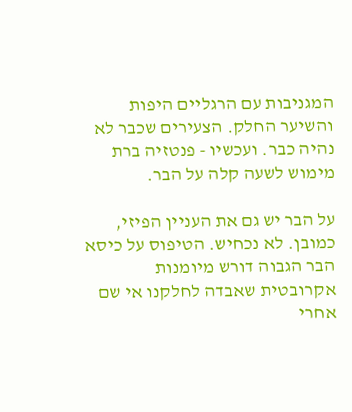המגניבות עם הרגליים היפות והשיער החלק. הצעירים שכבר לא נהיה כבר. ועכשיו - פנטזיה ברת מימוש לשעה קלה על הבר.

על הבר יש גם את העניין הפיזי, כמובן. לא נכחיש. הטיפוס על כיסא הבר הגבוה דורש מיומנות אקרובטית שאבדה לחלקנו אי שם אחרי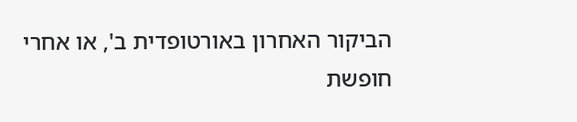הביקור האחרון באורטופדית ב', או אחרי חופשת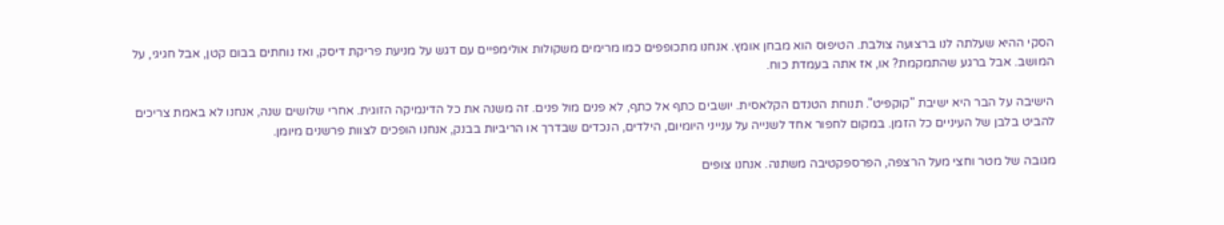הסקי ההיא שעלתה לנו ברצועה צולבת. הטיפוס הוא מבחן אומץ. אנחנו מתכופפים כמו מרימים משקולות אולימפיים עם דגש על מניעת פריקת דיסק, ואז נוחתים בבום קטן, אבל חגיגי, על המושב. אבל ברגע שהתמקמת? או, אז אתה בעמדת כוח.

הישיבה על הבר היא ישיבת "קוקפיט". תנוחת הטנדם הקלאסית. יושבים כתף אל כתף, לא פנים מול פנים. זה משנה את כל הדינמיקה הזוגית. אחרי שלושים שנה, אנחנו לא באמת צריכים להביט בלבן של העיניים כל הזמן. במקום לחפור אחד לשנייה על ענייני היומיום, הילדים, הנכדים שבדרך או הריביות בבנק, אנחנו הופכים לצוות פרשנים מיומן.

מגובה של מטר וחצי מעל הרצפה, הפרספקטיבה משתנה. אנחנו צופים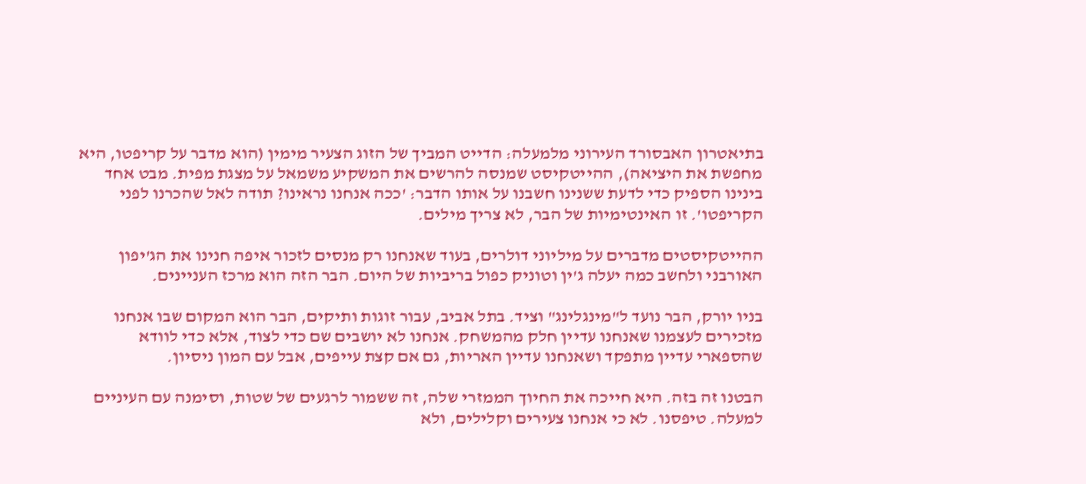בתיאטרון האבסורד העירוני מלמעלה: הדייט המביך של הזוג הצעיר מימין (הוא מדבר על קריפטו, היא מחפשת את היציאה), ההייטקיסט שמנסה להרשים את המשקיע משמאל על מצגת מפית. מבט אחד בינינו הספיק כדי לדעת ששנינו חשבנו על אותו הדבר: 'ככה אנחנו נראינו? תודה לאל שהכרנו לפני הקריפטו'. זו האינטימיות של הבר, לא צריך מילים.

ההייטקיסטים מדברים על מיליוני דולרים, בעוד שאנחנו רק מנסים לזכור איפה חנינו את הג'יפון האורבני ולחשב כמה יעלה ג'ין וטוניק כפול בריביות של היום. הבר הזה הוא מרכז העניינים.

בניו יורק, הבר נועד ל"מינגלינג" וציד. בתל אביב, עבור זוגות ותיקים, הבר הוא המקום שבו אנחנו מזכירים לעצמנו שאנחנו עדיין חלק מהמשחק. אנחנו לא יושבים שם כדי לצוד, אלא כדי לוודא שהספארי עדיין מתפקד ושאנחנו עדיין האריות, גם אם קצת עייפים, אבל עם המון ניסיון.

הבטנו זה בזה. היא חייכה את החיוך הממזרי שלה, זה ששמור לרגעים של שטות, וסימנה עם העיניים למעלה. טיפסנו. לא כי אנחנו צעירים וקלילים, ולא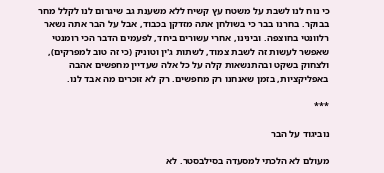כי נוח לנו לשבת על משטח עץ קשיח ללא משענת גב שיגרום לנו לקלל מחר בבוקר. בחרנו בבר כי בשולחן אתה מזדקן בכבוד, אבל על הבר אתה נשאר רלוונטי בחוצפה. ובינינו, אחרי עשורים ביחד, לפעמים הדבר הכי רומנטי שאפשר לעשות זה לשבת צמוד, לשתות ג'ין וטוניק (כי זה טוב למפרקים), ולצחוק בשקט ובהתנשאות קלה על כל אלה שעדיין מחפשים אהבה באפליקציות, בזמן שאנחנו רק מחפשים. רק לא זוכרים מה אבד לנו.

***

נוביגוד על הבר

מעולם לא הלכתי למסעדה בסילבסטר. לא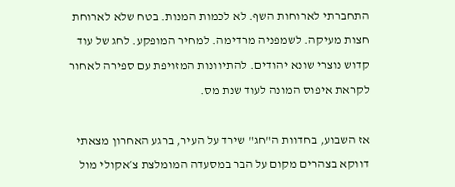התחברתי לארוחות השף. לא לכמות המנות. בטח שלא לארוחת חצות מעיקה. לשמפניה מרדימה. למחיר המופקע. לחג של עוד קדוש נוצרי שונא יהודים. להתיוונות המזויפת עם ספירה לאחור לקראת איפוס המונה לעוד שנת מס.

אז השבוע, בחדוות ה"חג" שירד על העיר, ברגע האחרון מצאתי דווקא בצהרים מקום על הבר במסעדה המומלצת צ׳אקולי מול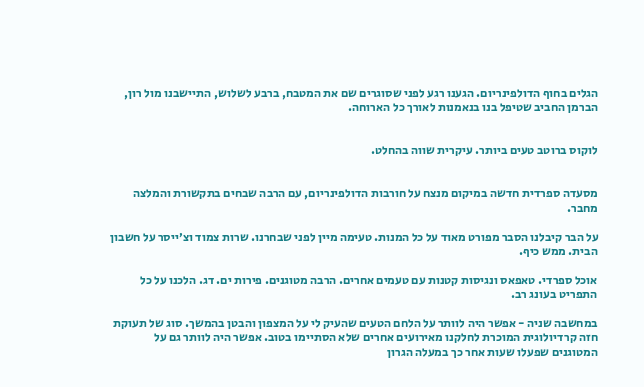הגלים בחוף הדולפינריום. הגענו רגע לפני שסוגרים שם את המטבח, ברבע לשלוש, התיישבנו מול רון, הברמן החביב שטיפל בנו בנאמנות לאורך כל הארוחה.


לוקוס ברוטב טעים ביותר. עיקרית שווה בהחלט.


מסעדה ספרדית חדשה במיקום מנצח על חורבות הדולפינריום, עם הרבה שבחים בתקשורת והמלצה מחבר.

על הבר קיבלנו הסבר מפורט מאוד על כל המנות. טעימה מיין לפני שבחרנו. שרות צמוד וצ׳ייסר על חשבון הבית. ממש כיף.

אוכל ספרדי. טאפאס ונגיסות קטנות עם טעמים אחרים. הרבה מטוגנים. פירות ים. דג. הלכנו על כל התפריט בעונג רב.

במחשבה שניה - אפשר היה לוותר על הלחם הטעים שהעיק לי על המצפון והבטן בהמשך. סוג של תעוקת חזה קרדיולוגית המוכרת לחלקנו מאירועים אחרים שלא הסתיימו בטוב. אפשר היה לוותר גם על המטוגנים שפעלו שעות אחר כך במעלה הגרון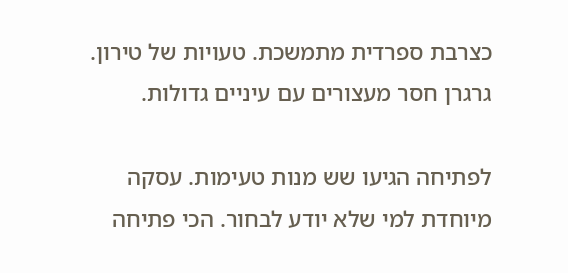כצרבת ספרדית מתמשכת. טעויות של טירון. גרגרן חסר מעצורים עם עיניים גדולות.

לפתיחה הגיעו שש מנות טעימות. עסקה מיוחדת למי שלא יודע לבחור. הכי פתיחה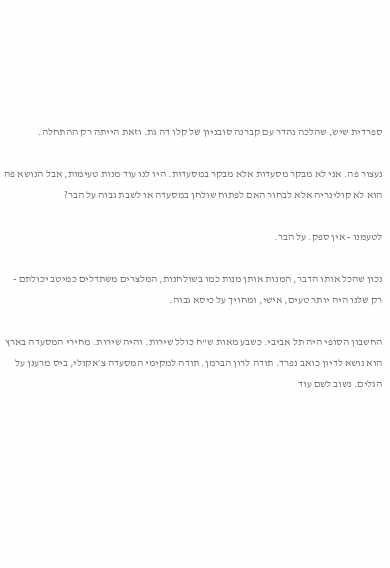ספרדית שיש, שהלכה נהדר עם קברנה סובניון של קלו דה גת. וזאת הייתה רק ההתחלה.

נעצור פה. אני לא מבקר מסעדות אלא מבקר במסעדות. היו לנו עוד מנות טעימות, אבל הנושא פה הוא לא קולינריה אלא לבחור האם לפתוח שולחן במסעדה או לשבת גבוה על הבר?

לטעמנו - אין ספק. על הבר.

נכון שהכל אותו הדבר, המנות אותן מנות כמו בשולחנות, המלצרים משתדלים כמיטב יכולתם - רק שלנו היה יותר טעים, אישי, ומחויך על כיסא גבוה.

החשבון הסופי היה תל אביבי. כשבע מאות ש"ח כולל שירות. והיה שירות. מחירי המסעדה בארץ הוא נושא לדיון כואב נפרד. תודה לרון הברמן. תודה למקימי המסעדה צ׳אקולי, ביס מרענן על הגלים. נשוב לשם עוד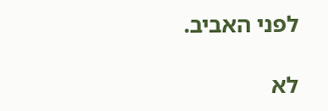לפני האביב.

לא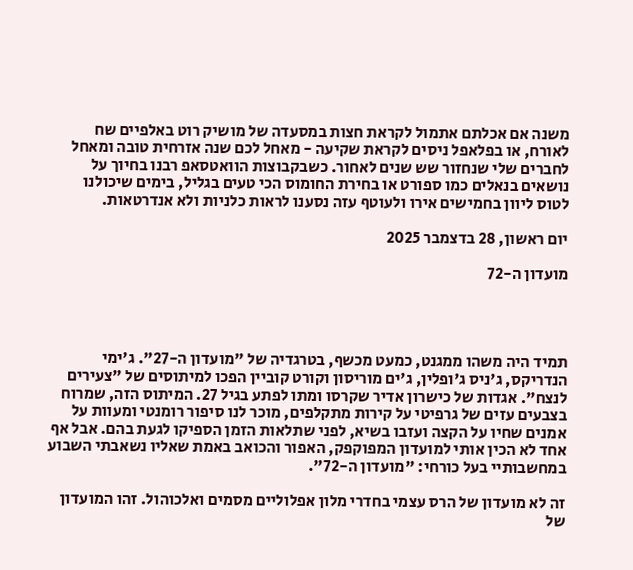משנה אם אכלתם אתמול לקראת חצות במסעדה של מושיק רוט באלפיים שח לאורח, או בפלאפל ניסים לקראת שקיעה - מאחל לכם שנה אזרחית טובה ומאחל לחברים שלי שנחזור שש שנים לאחור. כשבקבוצות הוואטסאפ רבנו בחיוך על נושאים בנאלים כמו ספורט או בחירת החומוס הכי טעים בגליל, בימים שיכולנו לטוס ליוון בחמישים אירו ולעוטף עזה נסענו לראות כלניות ולא אנדרטאות.

יום ראשון, 28 בדצמבר 2025

מועדון ה-72




תמיד היה משהו ממגנט, כמעט מכשף, בטרגדיה של "מועדון ה-27". ג'ימי הנדריקס, ג'ניס ג'ופלין, ג'ים מוריסון וקורט קוביין הפכו למיתוסים של "צעירים לנצח". אגדות של כישרון אדיר שקרסו ומתו לפתע בגיל 27. המיתוס הזה, שמרוח בצבעים עזים של גרפיטי על קירות מתקלפים, מוכר לנו סיפור רומנטי ומעוות על אמנים שחיו על הקצה ועזבו בשיא, לפני שתלאות הזמן הספיקו לגעת בהם. אבל אף אחד לא הכין אותי למועדון המפוקפק, האפור והכואב באמת שאליו נשאבתי השבוע במחשבותיי בעל כורחי: "מועדון ה-72".

זה לא מועדון של הרס עצמי בחדרי מלון אפלוליים מסמים ואלכוהול. זהו המועדון של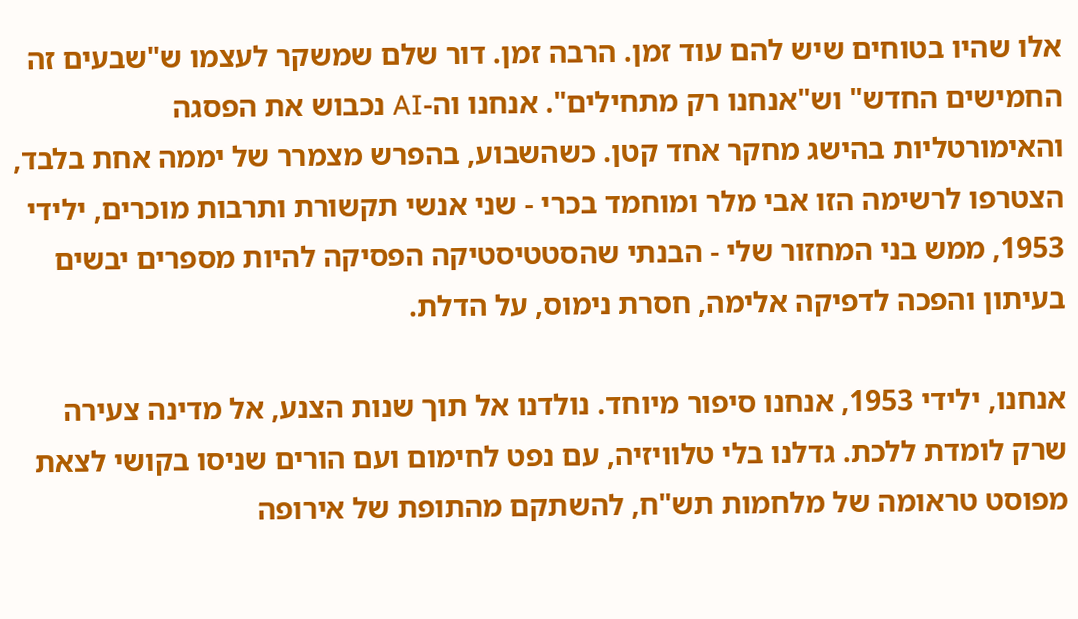אלו שהיו בטוחים שיש להם עוד זמן. הרבה זמן. דור שלם שמשקר לעצמו ש"שבעים זה החמישים החדש" וש"אנחנו רק מתחילים". אנחנו וה-AI נכבוש את הפסגה והאימורטליות בהישג מחקר אחד קטן. כשהשבוע, בהפרש מצמרר של יממה אחת בלבד, הצטרפו לרשימה הזו אבי מלר ומוחמד בכרי - שני אנשי תקשורת ותרבות מוכרים, ילידי 1953, ממש בני המחזור שלי - הבנתי שהסטטיסטיקה הפסיקה להיות מספרים יבשים בעיתון והפכה לדפיקה אלימה, חסרת נימוס, על הדלת.

אנחנו, ילידי 1953, אנחנו סיפור מיוחד. נולדנו אל תוך שנות הצנע, אל מדינה צעירה שרק לומדת ללכת. גדלנו בלי טלוויזיה, עם נפט לחימום ועם הורים שניסו בקושי לצאת  מפוסט טראומה של מלחמות תש"ח, להשתקם מהתופת של אירופה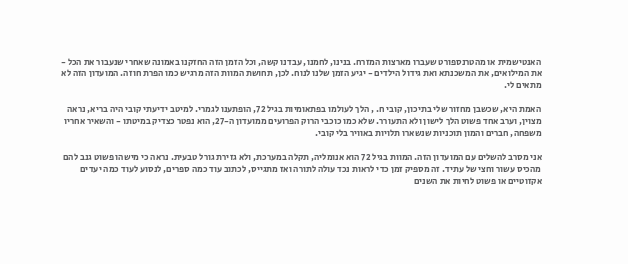האנטישמית או מהטרנספורט שעברו מארצות המזרח. בנינו, לחמנו, עבדנו קשה, וכל הזמן הזה החזקנו באמונה שאחרי שנעבור את הכל - את המילואים, את המשכנתא ואת גידול הילדים - יגיע הזמן שלנו לנוח. לכן, תחושת המוות הזה מרגיש כמו הפרת חוזה. המועדון הזה לא מתאים לי.

האמת היא, שכשבן מחזור שלי בתיכון, קובי ח. , הלך לעולמו בפתאומיות בגיל 72, הופתענו לגמרי. למיטב ידיעתי קובי היה בריא, נראה מצוין, וערב אחד פשוט הלך לישון ולא התעורר. שלא כמו כוכבי הרוק הפרועים ממועדון ה-27, הוא נפטר כצדיק במיטתו - והשאיר אחריו משפחה, חברים והמון תוכניות שנשארו תלויות באוויר בלי קובי.

אני מסרב להשלים עם המועדון הזה. המוות בגיל 72 הוא אנומליה, תקלה במערכת, ולא גזירת גורל טבעית. נראה כי מישהו פשוט גנב להם מהכיס עשור וחצי של עתיד. זה מספיק זמן כדי לראות נכד עולה לתורה ואז מתגייס, לכתוב עוד כמה ספרים, לנסוע לעוד כמה יעדים אקזוטיים או פשוט לחיות את השנים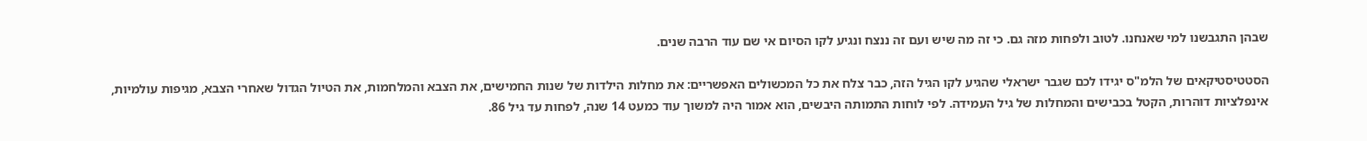שבהן התגבשנו למי שאנחנו. לטוב ולפחות מזה גם. כי זה מה שיש ועם זה ננצח ונגיע לקו הסיום אי שם עוד הרבה שנים.

הסטטיסטיקאים של הלמ"ס יגידו לכם שגבר ישראלי שהגיע לקו הגיל הזה, כבר צלח את כל המכשולים האפשריים: את מחלות הילדות של שנות החמישים, את הצבא והמלחמות, את הטיול הגדול שאחרי הצבא, מגיפות עולמיות, אינפלציות דוהרות, הקטל בכבישים והמחלות של גיל העמידה. לפי לוחות התמותה היבשים, הוא אמור היה למשוך עוד כמעט 14 שנה, לפחות עד גיל 86.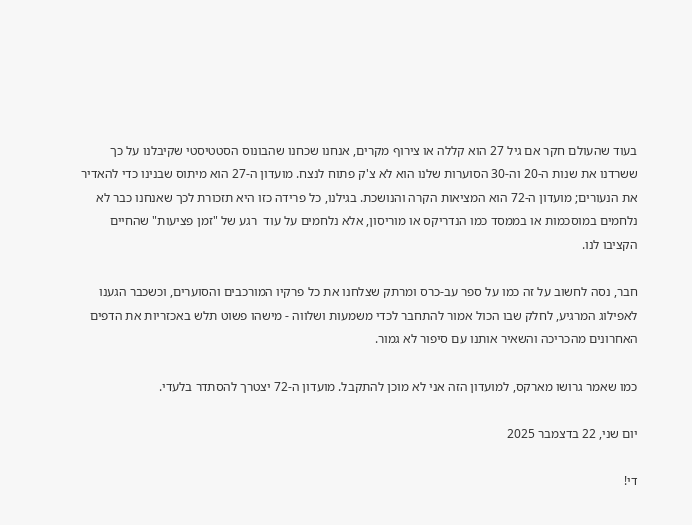בעוד שהעולם חקר אם גיל 27 הוא קללה או צירוף מקרים, אנחנו שכחנו שהבונוס הסטטיסטי שקיבלנו על כך ששרדנו את שנות ה-20 וה-30 הסוערות שלנו הוא לא צ'ק פתוח לנצח. מועדון ה-27 הוא מיתוס שבנינו כדי להאדיר את הנעורים; מועדון ה-72 הוא המציאות הקרה והנושכת. בגילנו, כל פרידה כזו היא תזכורת לכך שאנחנו כבר לא נלחמים במוסכמות או בממסד כמו הנדריקס או מוריסון, אלא נלחמים על עוד  רגע של "זמן פציעות" שהחיים הקציבו לנו.

חבר, נסה לחשוב על זה כמו על ספר עב-כרס ומרתק שצלחנו את כל פרקיו המורכבים והסוערים, וכשכבר הגענו לאפילוג המרגיע, לחלק שבו הכול אמור להתחבר לכדי משמעות ושלווה - מישהו פשוט תלש באכזריות את הדפים האחרונים מהכריכה והשאיר אותנו עם סיפור לא גמור.

כמו שאמר גרושו מארקס, למועדון הזה אני לא מוכן להתקבל. מועדון ה-72 יצטרך להסתדר בלעדי.

יום שני, 22 בדצמבר 2025

די!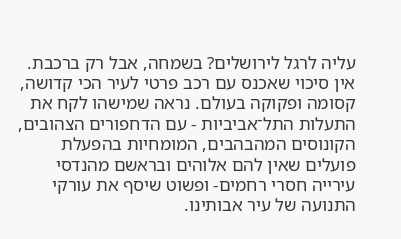עליה לרגל לירושלים? בשמחה, אבל רק ברכבת. אין סיכוי שאכנס עם רכב פרטי לעיר הכי קדושה, קסומה ופקוקה בעולם. נראה שמישהו לקח את התעלות התל־אביביות - עם הדחפורים הצהובים, הקונוסים המהבהבים, המומחיות בהפעלת פועלים שאין להם אלוהים ובראשם מהנדסי עירייה חסרי רחמים- ופשוט שיסף את עורקי התנועה של עיר אבותינו.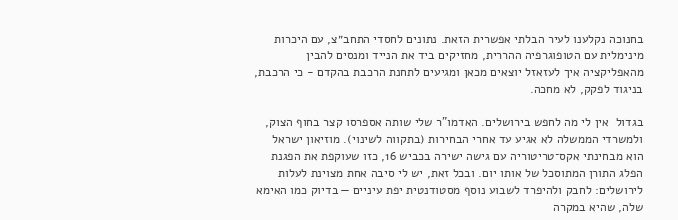בחנוכה נקלענו לעיר הבלתי אפשרית הזאת. נתונים לחסדי התחב״צ, עם היכרות מינימלית עם הטופוגרפיה ההררית, מחזיקים ביד את הנייד ומנסים להבין מהאפליקציה איך לעזאזל יוצאים מכאן ומגיעים לתחנת הרכבת בהקדם - כי הרכבת, בניגוד לפקק, לא מחכה.

בגדול  אין לי מה לחפש בירושלים. האדמו"ר שלי שותה אספרסו קצר בחוף הצוק, ולמשרדי הממשלה לא אגיע עד אחרי הבחירות (בתקווה לשינוי). מוזיאון ישראל הוא מבחינתי אקס־טריטוריה עם גישה ישירה בכביש 16, כזו שעוקפת את הפגנת הפלג התורן המתוסכל של אותו יום. ובכל זאת, יש לי סיבה אחת מצוינת לעלות לירושלים: לחבק ולהיפרד לשבוע נוסף מסטודנטית יפת עיניים — בדיוק כמו האימא שלה, שהיא במקרה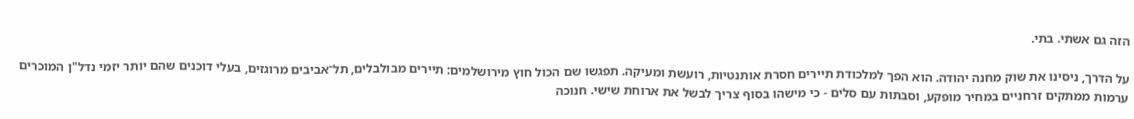הזה גם אשתי. בתי.

על הדרך, ניסינו את שוק מחנה יהודה. הוא הפך למלכודת תיירים חסרת אותנטיות, רועשת ומעיקה. תפגשו שם הכול חוץ מירושלמים: תיירים מבולבלים, תל־אביבים מרוגזים, בעלי דוכנים שהם יותר יזמי נדל"ן המוכרים ערמות ממתקים זרחניים במחיר מופקע, וסבתות עם סלים - כי מישהו בסוף צריך לבשל את ארוחת שישי. חנוכה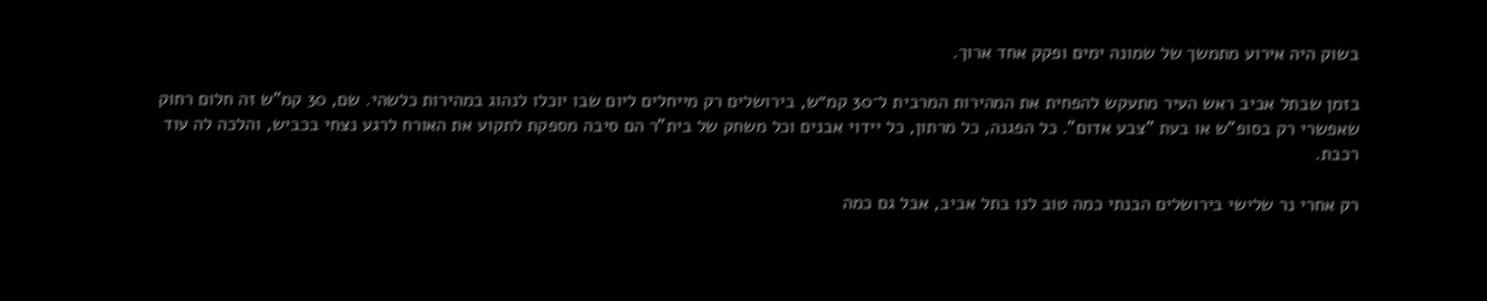בשוק היה אירוע מתמשך של שמונה ימים ופקק אחד ארוך.

בזמן שבתל אביב ראש העיר מתעקש להפחית את המהירות המרבית ל־30 קמ״ש, בירושלים רק מייחלים ליום שבו יוכלו לנהוג במהירות כלשהי. שם, 30 קמ"ש זה חלום רחוק שאפשרי רק בסופ"ש או בעת "צבע אדום". כל הפגנה, כל מרתון, כל יידוי אבנים וכל משחק של בית"ר הם סיבה מספקת לתקוע את האורח לרגע נצחי בכביש, והלכה לה עוד רכבת.

רק אחרי נר שלישי בירושלים הבנתי כמה טוב לנו בתל אביב, אבל גם כמה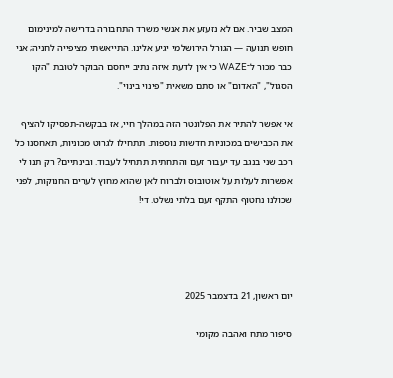המצב שביר. אם לא נזעזע את אנשי משרד התחבורה בדרישה למינימום חופש תנועה — הגורל הירושלמי יגיע אלינו. התייאשתי מציפייה לחניה; אני כבר מכור ל־WAZE כי אין לדעת איזה נתיב ייחסם הבוקר לטובת "הקו הסגול", "האדום" או סתם משאית "פינוי בינוי".

אי אפשר להתיר את הפלונטר הזה במהלך חיי, אז בבקשה-תפסיקו להציף את הכבישים במכוניות חדשות נוספות. תתחילו לגרוט מכוניות, תאחסנו כל רכב שני בנגב עד יעבור זעם והתחתית תתחיל לעבוד. ובינתיים? רק תנו לי אפשרות לעלות על אוטובוס ולברוח לאן שהוא מחוץ לערים החנוקות, לפני שכולנו נחטוף התקף זעם בלתי נשלט. די!




יום ראשון, 21 בדצמבר 2025

סיפור מתח ואהבה מקומי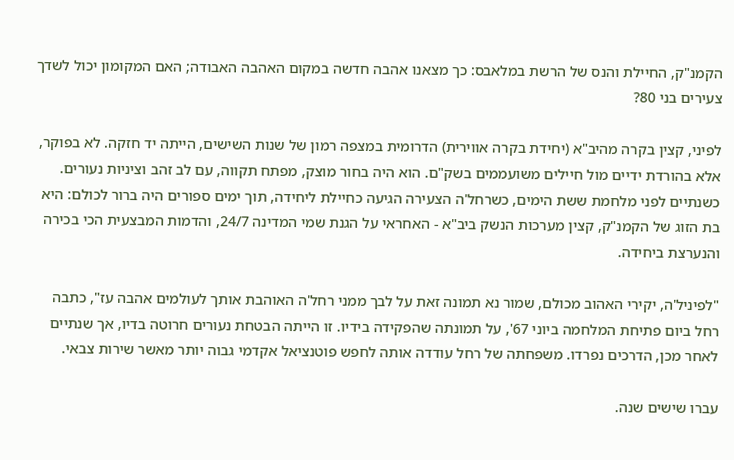הקמנ"ק, החיילת והנס של הרשת במלאבס: כך מצאנו אהבה חדשה במקום האהבה האבודה; האם המקומון יכול לשדך צעירים בני 80?

לפיני, קצין בקרה מהיב"א (יחידת בקרה אווירית) הדרומית במצפה רמון של שנות השישים, הייתה יד חזקה. לא בפוקר, אלא בהורדת ידיים מול חיילים משועממים בשק"ם. הוא היה בחור מוצק, מפתח תקווה, עם לב זהב וציניות נעורים. כשנתיים לפני מלחמת ששת הימים, כשרחל'ה הצעירה הגיעה כחיילת ליחידה, תוך ימים ספורים היה ברור לכולם: היא בת הזוג של הקמנ"ק, קצין מערכות הנשק ביב"א - האחראי על הגנת שמי המדינה 24/7, והדמות המבצעית הכי בכירה והנערצת ביחידה.

"לפיניל'ה, יקירי האהוב מכולם, שמור נא תמונה זאת על לבך ממני רחל'ה האוהבת אותך לעולמים אהבה עז", כתבה רחל ביום פתיחת המלחמה ביוני 67', על תמונתה שהפקידה בידיו. זו הייתה הבטחת נעורים חרוטה בדיו, אך שנתיים לאחר מכן, הדרכים נפרדו. משפחתה של רחל עודדה אותה לחפש פוטנציאל אקדמי גבוה יותר מאשר שירות צבאי.

עברו שישים שנה.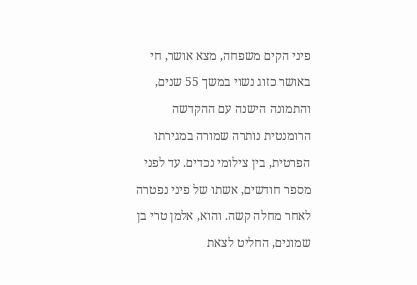פיני הקים משפחה, מצא אושר, חי באושר כזוג נשוי במשך 55 שנים, והתמונה הישנה עם ההקדשה הרומנטית נותרה שמורה במגירתו הפרטית, בין צילומי נכדים. עד לפני מספר חודשים, אשתו של פיני נפטרה לאחר מחלה קשה. והוא, אלמן טרי בן שמונים, החליט לצאת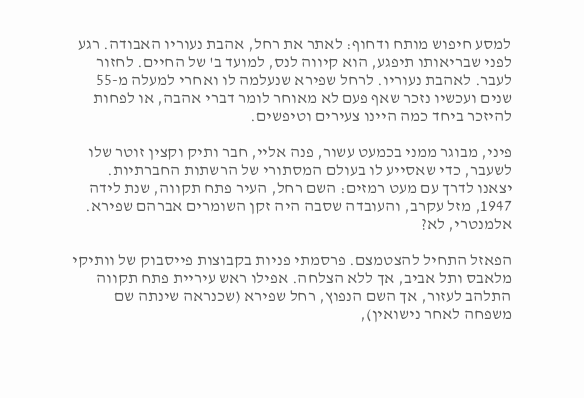למסע חיפוש מותח ודחוף: לאתר את רחל, אהבת נעוריו האבודה. רגע לפני שבריאותו תיפגע, הוא קיווה לנס, למועד ב' של החיים. לחזור לעבר. לאהבת נעוריו. לרחל שפירא שנעלמה לו ואחרי למעלה מ-55 שנים ועכשיו נזכר שאף פעם לא מאוחר לומר דברי אהבה, או לפחות להיזכר ביחד כמה היינו צעירים וטיפשים.

פיני, מבוגר ממני בכמעט עשור, פנה אליי, חבר ותיק וקצין זוטר שלו לשעבר, כדי שאסייע לו בעולם המסתורי של הרשתות החברתיות. יצאנו לדרך עם מעט רמזים: השם רחל, העיר פתח תקווה, שנת לידה 1947, מזל עקרב, והעובדה שסבה היה זקן השומרים אברהם שפירא. אלמנטרי, לא?

הפאזל התחיל להצטמצם. פרסמתי פניות בקבוצות פייסבוק של וותיקי מלאבס ותל אביב, אך ללא הצלחה. אפילו ראש עיריית פתח תקווה התלהב לעזור, אך השם הנפוץ, רחל שפירא (שכנראה שינתה שם משפחה לאחר נישואין),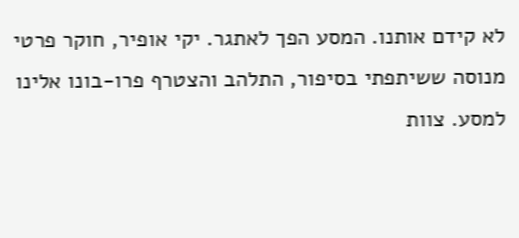לא קידם אותנו. המסע הפך לאתגר. יקי אופיר, חוקר פרטי מנוסה ששיתפתי בסיפור, התלהב והצטרף פרו-בונו אלינו למסע. צוות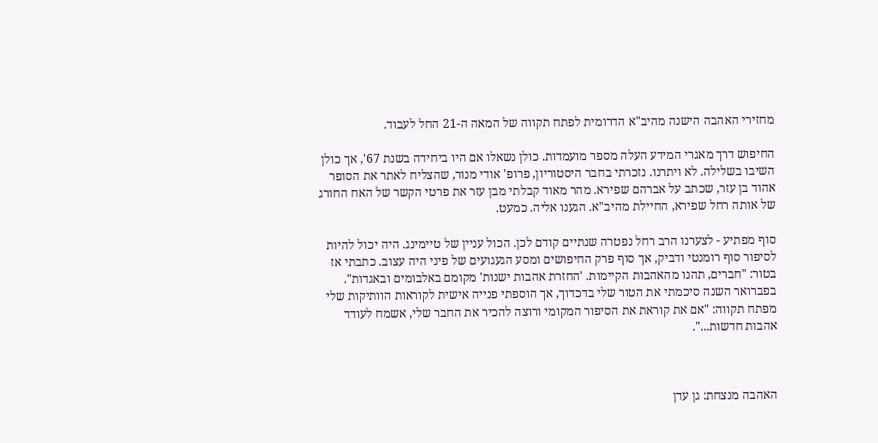מחזירי האהבה הישנה מהיב"א הדרומית לפתח תקווה של המאה ה-21 החל לעבוד.

החיפוש דרך מאגרי המידע העלה מספר מועמדות. כולן נשאלו אם היו ביחידה בשנת 67', אך כולן השיבו בשלילה. לא ויתרנו. נזכרתי בחבר היסטוריון, פרופ' אודי מנור, שהצליח לאתר את הסופר אהוד בן עזר, שכתב על אברהם שפירא. מהר מאוד קבלתי מבן עזר את פרטי הקשר של האח החורג של אותה רחל שפירא, החיילת מהיב"א. הגענו אליה. כמעט.

סוף מפתיע - לצערנו הרב רחל נפטרה שנתיים קודם לכן. הכול עניין של טיימינג. היה יכול להיות לסיפור סוף רומנטי ודביק, אך סוף פרק החיפושים ומסע הגעגועים של פיני היה עצוב. כתבתי אז בטור: "חברים, תהנו מהאהבות הקיימות. 'החזרת אהבות ישנות' מקומם באלבומים ובאגדות". בפברואר השנה סיכמתי את הטור שלי בדכדוך, אך הוספתי פנייה אישית לקוראות הוותיקות שלי מפתח תקווה: "אם את קוראת את הסיפור המקומי ורוצה להכיר את החבר שלי, אשמח לעודד אהבות חדשות...".



האהבה מנצחת: גן עדן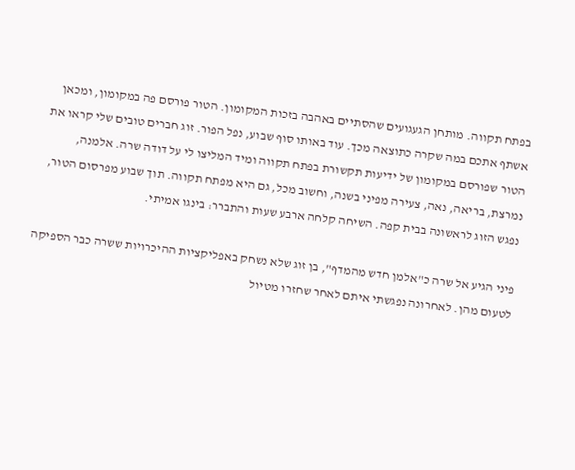בפתח תקווה. מותחן הגעגועים שהסתיים באהבה בזכות המקומון. הטור פורסם פה במקומון, ומכאן אשתף אתכם במה שקרה כתוצאה מכך. עוד באותו סוף שבוע, נפל הפור. זוג חברים טובים שלי קראו את הטור שפורסם במקומון של ידיעות תקשורת בפתח תקווה ומיד המליצו לי על דודה שרה. אלמנה, נמרצת, בריאה, נאה, צעירה מפיני בשנה, וחשוב מכל, גם היא מפתח תקווה. תוך שבוע מפרסום הטור, נפגש הזוג לראשונה בבית קפה. השיחה קלחה ארבע שעות והתברר: בינגו אמיתי.

פיני הגיע אל שרה כ"אלמן חדש מהמדף", בן זוג שלא נשחק באפליקציות ההיכרויות ששרה כבר הספיקה לטעום מהן. לאחרונה נפגשתי איתם לאחר שחזרו מטיול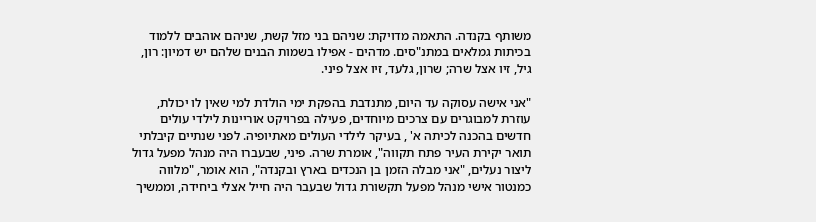משותף בקנדה. התאמה מדויקת: שניהם בני מזל קשת, שניהם אוהבים ללמוד בכיתות גמלאים במתנ"סים. מדהים - אפילו בשמות הבנים שלהם יש דמיון: רון, גיל, זיו אצל שרה; שרון, גלעד, זיו אצל פיני.

"אני אישה עסוקה עד היום, מתנדבת בהפקת ימי הולדת למי שאין לו יכולת, עוזרת למבוגרים עם צרכים מיוחדים, פעילה בפרויקט אוריינות לילדי עולים חדשים בהכנה לכיתה א' , בעיקר לילדי העולים מאתיופיה. לפני שנתיים קיבלתי תואר יקירת העיר פתח תקווה", אומרת שרה. פיני, שבעברו היה מנהל מפעל גדול ליצור נעלים, "אני מבלה הזמן בן הנכדים בארץ ובקנדה", הוא אומר, "מלווה כמנטור אישי מנהל מפעל תקשורת גדול שבעבר היה חייל אצלי ביחידה, וממשיך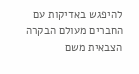להיפגש באדיקות עם החברים מעולם הבקרה הצבאית משם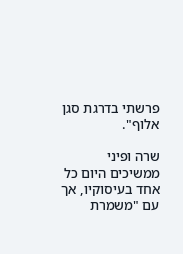פרשתי בדרגת סגן אלוף".

שרה ופיני ממשיכים היום כל אחד בעיסוקיו, אך עם "משמרת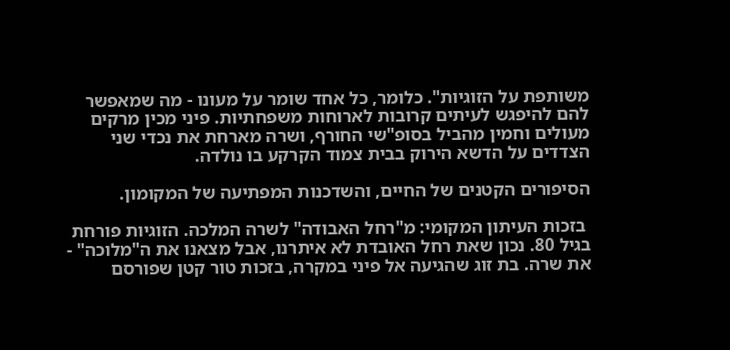משותפת על הזוגיות". כלומר, כל אחד שומר על מעונו - מה שמאפשר להם להיפגש לעיתים קרובות לארוחות משפחתיות. פיני מכין מרקים מעולים וחמין מהביל בסופ"שי החורף, ושרה מארחת את נכדי שני הצדדים על הדשא הירוק בבית צמוד הקרקע בו נולדה.

הסיפורים הקטנים של החיים, והשדכנות המפתיעה של המקומון.

 בזכות העיתון המקומי: מ"רחל האבודה" לשרה המלכה. הזוגיות פורחת בגיל 80. נכון שאת רחל האובדת לא איתרנו, אבל מצאנו את ה"מלוכה" - את שרה. בת זוג שהגיעה אל פיני במקרה, בזכות טור קטן שפורסם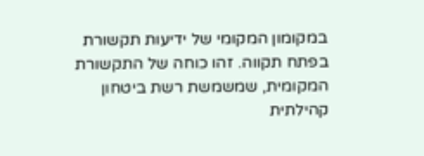במקומון המקומי של ידיעות תקשורת בפתח תקווה. זהו כוחה של התקשורת המקומית, שמשמשת רשת ביטחון קהילתית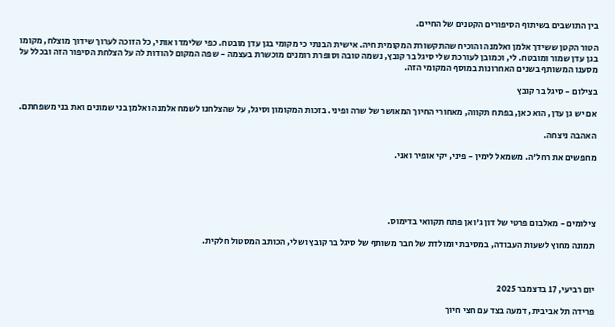בין התושבים בשיתוף הסיפורים הקטנים של החיים.

הטור הקטן ששידך אלמן ואלמנה והוכיח שהתקשורת המקומית חיה. אישית הבנתי כי מקומי בגן עדן מובטח. כפי שלימדו אותי, כל הזוכה לערוך שידוך מוצלח, מקומו בגן עדן שמור ומובטח. לי, וכמובן לעורכת שלי סיגל בר קובץ, נשמה טובה וסופרת רומנים מוכשרת בעצמה - שפה המקום להודות לה על הצלחת הסיפור הזה ובכלל על מסענו המשותף בשנים האחרונות במוסף המקומי הזה.

בצילום - סיגל בר קובץ

אם יש גן עדן, הוא כאן, בפתח תקווה, מאחורי החיוך המאושר של שרה ופיני. בזכות המקומון וסיגל, על שהצלחנו לשמח אלמנה ואלמן בני שמונים ואת בני משפחתם.

האהבה ניצחה.

מחפשים את רחל'ה. משמאל לימין - פיני, יקי אופיר ואני.





צילומים - מאלבום פרטי של דון ג'ואן פתח תקוואי בדימוס.

תמונה מחוץ לשעות העבודה, במסיבת יומולדת של חבר משותף של סיגל בר קובץ ושלי, הכותב המסטול חלקית.



יום רביעי, 17 בדצמבר 2025

פרידה תל אביבית, דמעה בצד עם חצי חיוך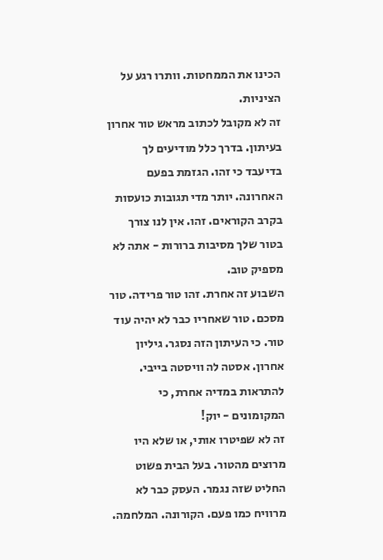הכינו את הממחטות. וותרו רגע על הציניות.
זה לא מקובל לכתוב מראש טור אחרון בעיתון. בדרך כלל מודיעים לך בדיעבד כי זהו. הגזמת בפעם האחרונה. יותר מדי תגובות כועסות בקרב הקוראים. זהו. אין לנו צורך בטור שלך מסיבות ברורות - אתה לא מספיק טוב.
השבוע זה אחרת. זהו טור פרידה. טור מסכם. טור שאחריו כבר לא יהיה עוד טור. כי העיתון הזה נסגר. גיליון אחרון. אסטה לה וויסטה בייבי. להתראות במדיה אחרת, כי המקומונים - יוק!
זה לא שפיטרו אותי, או שלא היו מרוצים מהטור. בעל הבית פשוט החליט שזה נגמר. העסק כבר לא מרוויח כמו פעם. הקורונה. המלחמה.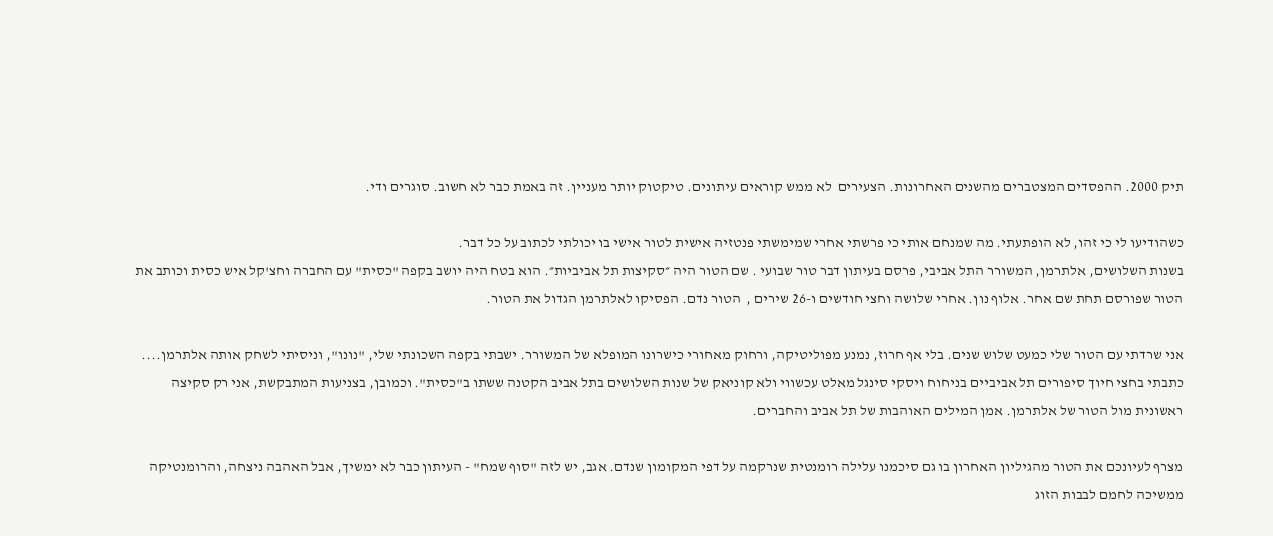תיק 2000. ההפסדים המצטברים מהשנים האחרונות. הצעירים  לא ממש קוראים עיתונים. טיקטוק יותר מעניין. זה באמת כבר לא חשוב. סוגרים ודי.

כשהודיעו לי כי זהו, לא הופתעתי. מה שמנחם אותי כי פרשתי אחרי שמימשתי פנטזיה אישית לטור אישי בו יכולתי לכתוב על כל דבר.
בשנות השלושים, אלתרמן, המשורר התל אביבי, פרסם בעיתון דבר טור שבועי . שם הטור היה ״סקיצות תל אביביות״. הוא בטח היה יושב בקפה "כסית" עם החברה וחצ'קל איש כסית וכותב את הטור שפורסם תחת שם אחר. אלוף נון. אחרי שלושה וחצי חודשים ו-26 שירים ,  הטור נדם. הפסיקו לאלתרמן הגדול את הטור.

אני שרדתי עם הטור שלי כמעט שלוש שנים. בלי אף חרוז, נמנע מפוליטיקה, ורחוק מאחורי כישרונו המופלא של המשורר. ישבתי בקפה השכונתי שלי, "נונו", וניסיתי לשחק אותה אלתרמן.... כתבתי בחצי חיוך סיפורים תל אביביים בניחוח ויסקי סינגל מאלט עכשווי ולא קוניאק של שנות השלושים בתל אביב הקטנה ששתו ב"כסית". וכמובן, בצניעות המתבקשת, אני רק סקיצה ראשונית מול הטור של אלתרמן. אמן המילים האוהבות של תל אביב והחברים.

מצרף לעיונכם את הטור מהגיליון האחרון בו גם סיכמנו עלילה רומנטית שנרקמה על דפי המקומון שנדם. אגב, יש לזה "סוף שמח" - העיתון כבר לא ימשיך, אבל האהבה ניצחה, והרומנטיקה ממשיכה לחמם לבבות הזוג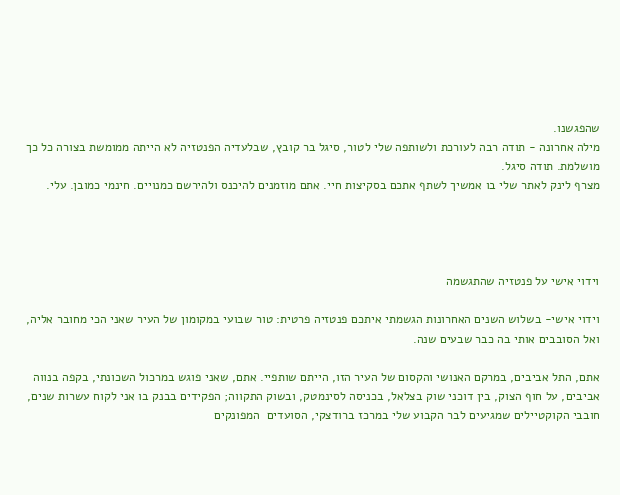שהפגשנו.
מילה אחרונה - תודה רבה לעורכת ולשותפה שלי לטור, סיגל בר קובץ, שבלעדיה הפנטזיה לא הייתה ממומשת בצורה כל כך מושלמת. תודה סיגל.
מצרף לינק לאתר שלי בו אמשיך לשתף אתכם בסקיצות חיי. אתם מוזמנים להיכנס ולהירשם כמנויים. חינמי כמובן. עלי.




וידוי אישי על פנטזיה שהתגשמה

וידוי אישי- בשלוש השנים האחרונות הגשמתי איתכם פנטזיה פרטית: טור שבועי במקומון של העיר שאני הכי מחובר אליה, ואל הסובבים אותי בה כבר שבעים שנה.

אתם, התל אביבים, במרקם האנושי והקסום של העיר הזו, הייתם שותפיי. אתם, שאני פוגש במרכול השכונתי, בקפה בנווה אביבים, על חוף הצוק, בין דוכני שוק בצלאל, בכניסה לסינמטק, ובשוק התקווה; הפקידים בבנק בו אני לקוח עשרות שנים, חובבי הקוקטיילים שמגיעים לבר הקבוע שלי במרכז ברודצקי, הסועדים  המפונקים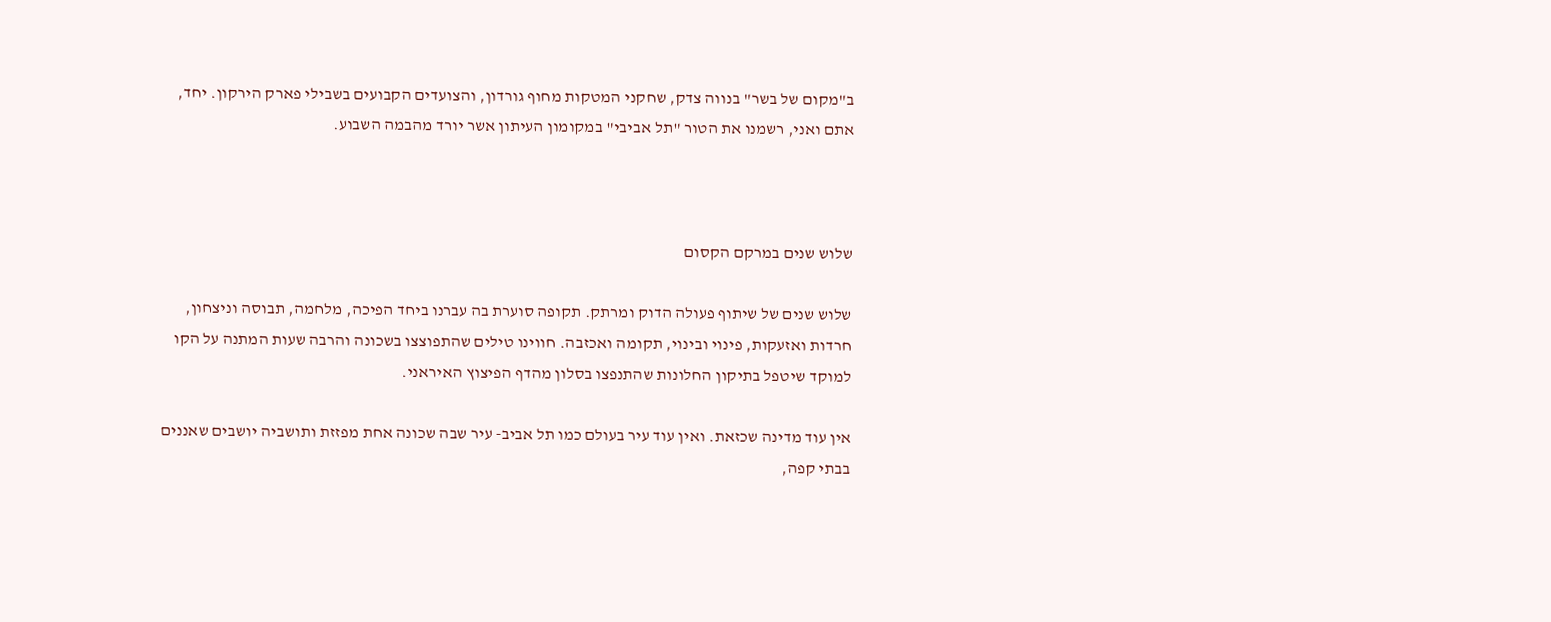ב"מקום של בשר" בנווה צדק, שחקני המטקות מחוף גורדון, והצועדים הקבועים בשבילי פארק הירקון. יחד, אתם ואני, רשמנו את הטור "תל אביבי" במקומון העיתון אשר יורד מהבמה השבוע.



שלוש שנים במרקם הקסום

שלוש שנים של שיתוף פעולה הדוק ומרתק. תקופה סוערת בה עברנו ביחד הפיכה, מלחמה, תבוסה וניצחון, חרדות ואזעקות, פינוי ובינוי, תקומה ואכזבה. חווינו טילים שהתפוצצו בשכונה והרבה שעות המתנה על הקו למוקד שיטפל בתיקון החלונות שהתנפצו בסלון מהדף הפיצוץ האיראני.

אין עוד מדינה שכזאת. ואין עוד עיר בעולם כמו תל אביב- עיר שבה שכונה אחת מפזזת ותושביה יושבים שאננים בבתי קפה,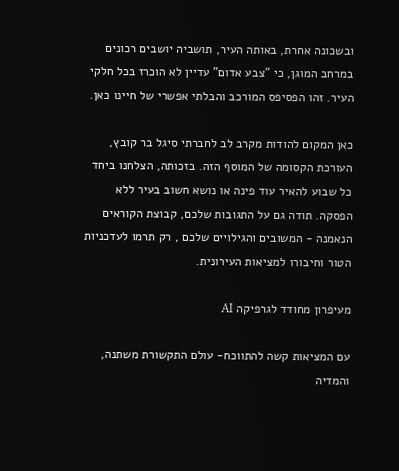ובשכונה אחרת, באותה העיר, תושביה יושבים רכונים במרחב המוגן, כי "צבע אדום" עדיין לא הוכרז בכל חלקי העיר. זהו הפסיפס המורכב והבלתי אפשרי של חיינו כאן.

כאן המקום להודות מקרב לב לחברתי סיגל בר קובץ, העורכת הקסומה של המוסף הזה. בזכותה, הצלחנו ביחד כל שבוע להאיר עוד פינה או נושא חשוב בעיר ללא הפסקה. תודה גם על התגובות שלכם, קבוצת הקוראים הנאמנה - המשובים והגילויים שלכם , רק תרמו לעדכניות הטור וחיבורו למציאות העירונית.

מעיפרון מחודד לגרפיקה AI

עם המציאות קשה להתווכח- עולם התקשורת משתנה, והמדיה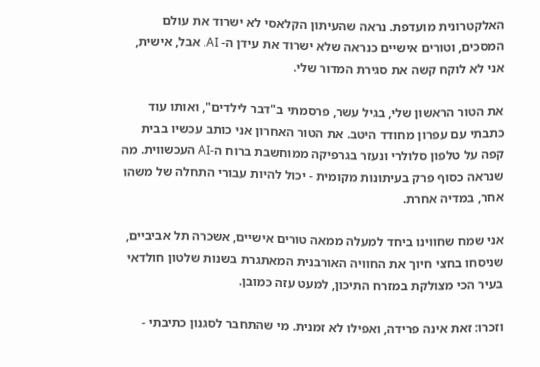האלקטרונית מועדפת. נראה שהעיתון הקלאסי לא ישרוד את עולם המסכים, וטורים אישיים כנראה שלא ישרוד את עידן ה- AI. אבל, אישית, אני לא לוקח קשה את סגירת המדור שלי.

את הטור הראשון שלי, בגיל עשר, פרסמתי ב"דבר לילדים", ואותו עוד כתבתי עם עפרון מחודד היטב. את הטור האחרון אני כותב עכשיו בבית קפה על טלפון סלולרי ונעזר בגרפיקה ממוחשבת ברוח ה-AI העכשווית. מה שנראה כסוף פרק בעיתונות מקומית - יכול להיות עבורי התחלה של משהו אחר, במדיה אחרת.

אני שמח שחווינו ביחד למעלה ממאה טורים אישיים, אשכרה תל אביביים, שניסחו בחצי חיוך את החוויה האורבנית המאתגרת בשנות שלטון חולדאי בעיר הכי מצולקת במזרח התיכון, למעט עזה כמובן.

וזכרו: זאת אינה פרידה, ואפילו לא זמנית. מי שהתחבר לסגנון כתיבתי -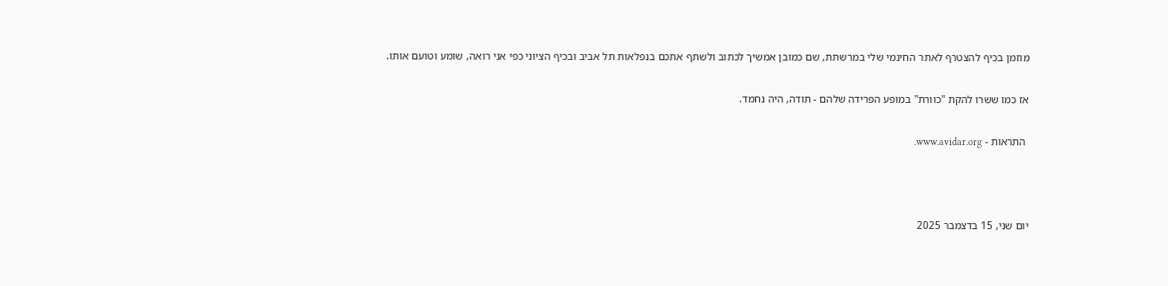מוזמן בכיף להצטרף לאתר החינמי שלי במרשתת, שם כמובן אמשיך לכתוב ולשתף אתכם בנפלאות תל אביב ובכיף הציוני כפי אני רואה, שומע וטועם אותו.

אז כמו ששרו להקת "כוורת" במופע הפרידה שלהם - תודה, היה נחמד.

 התראות - www.avidar.org.



יום שני, 15 בדצמבר 2025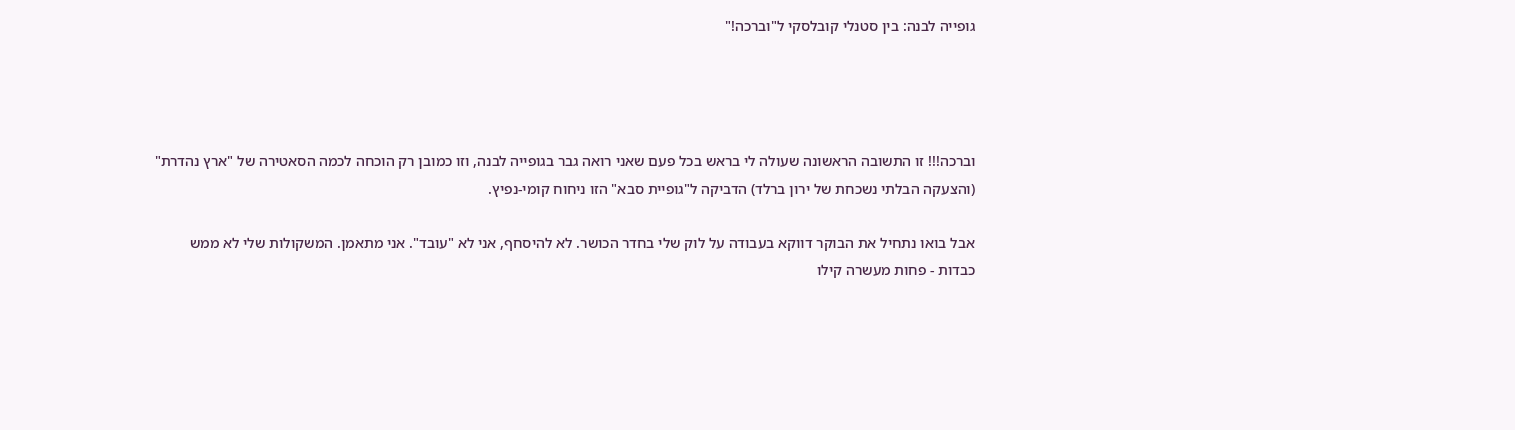גופייה לבנה: בין סטנלי קובלסקי ל"וברכה!"




וברכה!!! זו התשובה הראשונה שעולה לי בראש בכל פעם שאני רואה גבר בגופייה לבנה, וזו כמובן רק הוכחה לכמה הסאטירה של "ארץ נהדרת" (והצעקה הבלתי נשכחת של ירון ברלד) הדביקה ל"גופיית סבא" הזו ניחוח קומי-נפיץ.

אבל בואו נתחיל את הבוקר דווקא בעבודה על לוק שלי בחדר הכושר. לא להיסחף, אני לא "עובד". אני מתאמן. המשקולות שלי לא ממש כבדות - פחות מעשרה קילו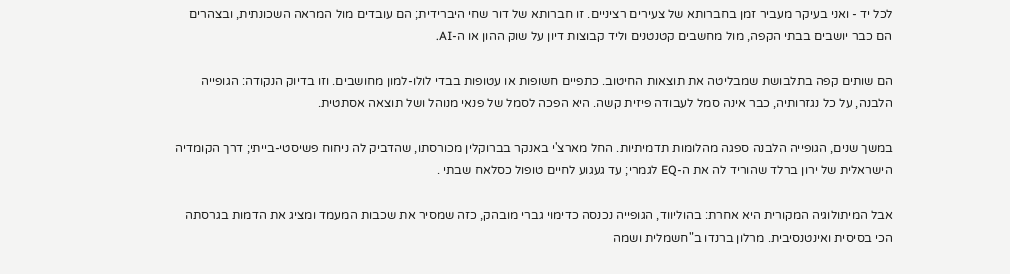לכל יד - ואני בעיקר מעביר זמן בחברותא של צעירים רציניים. זו חברותא של דור שחי היברידית; הם עובדים מול המראה השכונתית, ובצהרים הם כבר יושבים בבתי הקפה, מול מחשבים קטנטנים וליד קבוצות דיון על שוק ההון או ה-AI.

הם שותים קפה בתלבושת שמבליטה את תוצאות החיטוב. כתפיים חשופות או עטופות בבדי לולו-למון מחושבים. וזו בדיוק הנקודה: הגופייה הלבנה, על כל נגזרותיה, כבר אינה סמל לעבודה פיזית קשה. היא הפכה לסמל של פנאי מנוהל ושל תוצאה אסתטית.

במשך שנים, הגופייה הלבנה ספגה מהלומות תדמיתיות. החל מארצ'י באנקר בברוקלין מכורסתו, שהדביק לה ניחוח פשיסטי-בייתי; דרך הקומדיה הישראלית של ירון ברלד שהוריד לה את ה-EQ לגמרי; עד געגוע לחיים טופול כסלאח שבתי .

אבל המיתולוגיה המקורית היא אחרת: בהוליווד, הגופייה נכנסה כדימוי גברי מובהק, כזה שמסיר את שכבות המעמד ומציג את הדמות בגרסתה הכי בסיסית ואינטנסיבית. מרלון ברנדו ב"חשמלית ושמה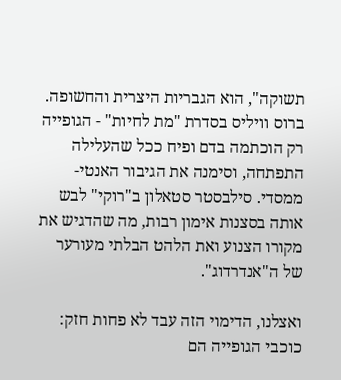תשוקה", הוא הגבריות היצרית והחשופה. ברוס וויליס בסדרת "מת לחיות" - הגופייה רק הוכתמה בדם ופיח ככל שהעלילה התפתחה, וסימנה את הגיבור האנטי-ממסדי. סילבסטר סטאלון ב"רוקי" לבש אותה בסצנות אימון רבות, מה שהדגיש את מקורו הצנוע ואת הלהט הבלתי מעורער של ה"אנדרדוג".

ואצלנו, הדימוי הזה עבד לא פחות חזק: כוכבי הגופייה הם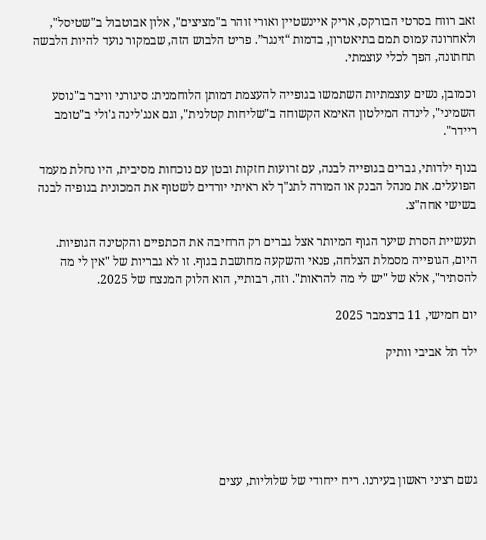זאב רווח בסרטי הבורקס, אריק איינשטיין ואורי זוהר ב"מציצים", אלון אבוטבול ב"שטיסל", ולאחרונה עמוס תמם בתיאטרון, בדמות “זינגר”. פריט הלבוש הזה, שבמקור נועד להיות הלבשה תחתונה, הפך לכלי עוצמתי.

וכמובן, נשים עוצמתיות השתמשו בגופייה להעצמת דמותן הלוחמנית: סיגורני וויבר ב"נוסע השמיני", לינדה המילטון האימא הקשוחה ב"שליחות קטלנית", וגם אנג'לינה ג'ולי ב"טומב ריידר".

בנוף ילדותי, גברים בגופייה לבנה, עם זרועות חזקות ובטן עם נוכחות מסיבית, היו נחלת מעמד הפועלים. את מנהל הבנק או המורה לתנ"ך לא ראיתי יורדים לשטוף את המכונית בגופיה לבנה בשישי אחה"צ.

תעשיית הסרת שיער הגוף המיותר אצל גברים רק הרחיבה את הכתפיים והקטינה הגופיות. היום, הגופייה מסמלת הצלחה, פנאי והשקעה מחושבת בגוף. זו לא גבריות של "אין לי מה להסתיר", אלא של "יש לי מה להראות". וזה, רבותיי, הוא הלוק המנצח של 2025.

יום חמישי, 11 בדצמבר 2025

ילד תל אביבי וותיק






גשם רציני ראשון בעירנו. ריח ייחודי של שלוליות, עצים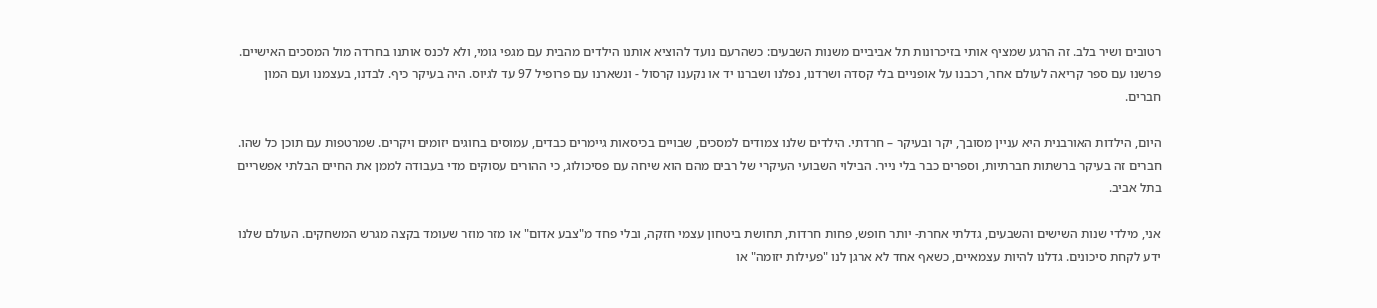רטובים ושיר בלב. זה הרגע שמציף אותי בזיכרונות תל אביביים משנות השבעים: כשהרעם נועד להוציא אותנו הילדים מהבית עם מגפי גומי, ולא לכנס אותנו בחרדה מול המסכים האישיים. פרשנו עם ספר קריאה לעולם אחר, רכבנו על אופניים בלי קסדה ושרדנו, נפלנו ושברנו יד או נקענו קרסול - ונשארנו עם פרופיל 97 עד לגיוס. היה בעיקר כיף. לבדנו, בעצמנו ועם המון חברים.

היום, הילדות האורבנית היא עניין מסובך, יקר ובעיקר – חרדתי. הילדים שלנו צמודים למסכים, שבויים בכיסאות גיימרים כבדים, עמוסים בחוגים יזומים ויקרים. שמרטפות עם תוכן כל שהו. חברים זה בעיקר ברשתות חברתיות, וספרים כבר בלי נייר. הבילוי השבועי העיקרי של רבים מהם הוא שיחה עם פסיכולוג, כי ההורים עסוקים מדי בעבודה לממן את החיים הבלתי אפשריים בתל אביב.

אני, מילדי שנות השישים והשבעים, גדלתי אחרת- יותר חופש, פחות חרדות, תחושת ביטחון עצמי חזקה, ובלי פחד מ"צבע אדום" או מזר מוזר שעומד בקצה מגרש המשחקים. העולם שלנו ידע לקחת סיכונים. גדלנו להיות עצמאיים, כשאף אחד לא ארגן לנו "פעילות יזומה" או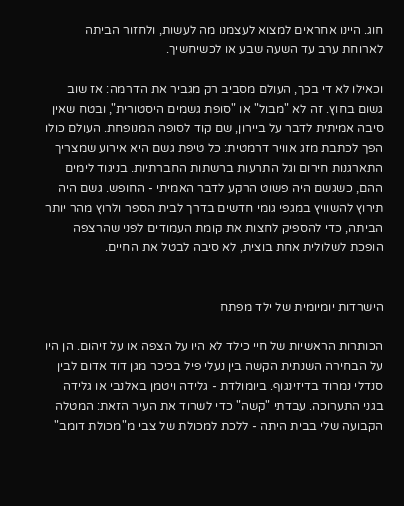חוג. היינו אחראים למצוא לעצמנו מה לעשות, ולחזור הביתה לארוחת ערב עד השעה שבע או לכשיחשיך.

וכאילו לא די בכך, העולם מסביב רק מגביר את הדרמה: אז שוב גשום בחוץ. זה לא "מבול" או "סופת גשמים היסטורית", ובטח שאין סיבה אמיתית לדבר על ביירון, שם קוד לסופה המנופחת. העולם כולו הפך לכתבת מזג אוויר דרמטית: כל טיפת גשם היא אירוע שמצריך התארגנות חירום וגל התרעות ברשתות החברתיות. בניגוד לימים ההם, כשגשם היה פשוט הרקע לדבר האמיתי - החופש. גשם היה תירוץ להשוויץ במגפי גומי חדשים בדרך לבית הספר ולרוץ מהר יותר הביתה, כדי להספיק לחצות את קומת העמודים לפני שהרצפה הופכת לשלולית אחת בוצית, לא סיבה לבטל את החיים.


הישרדות יומיומית של ילד מפתח

הכותרות הראשיות של חיי כילד לא היו על הצפה או על זיהום. הן היו על הבחירה השנתית הקשה בין נעלי פיל בכיכר מגן דוד אדום לבין סנדלי נמרוד בדיזינגוף. ביומולדת - גלידה ויטמן באלנבי או גלידה בגני התערוכה. עבדתי "קשה" כדי לשרוד את העיר הזאת: המטלה הקבועה שלי בבית היתה - ללכת למכולת של צבי מ"מכולת דומב"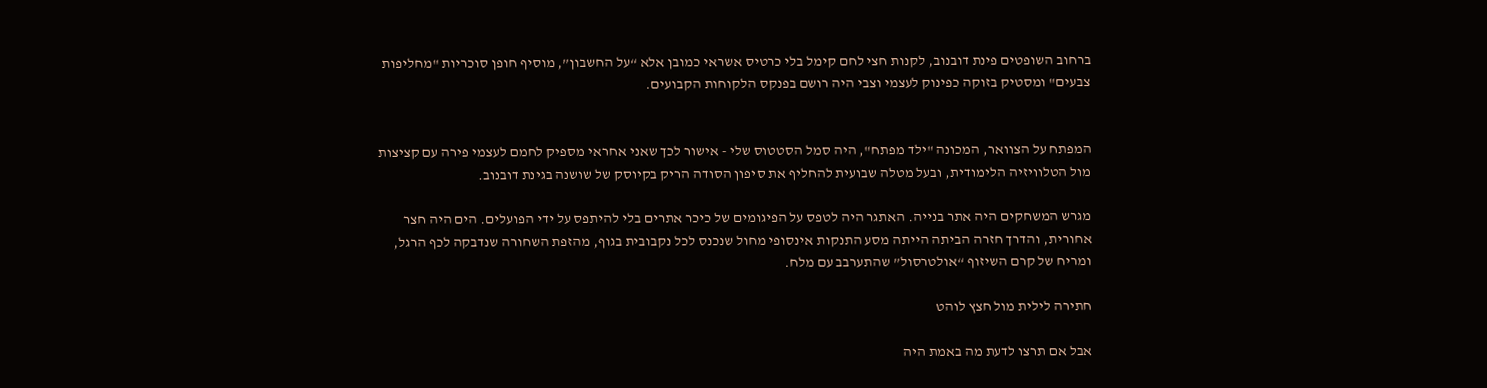ברחוב השופטים פינת דובנוב, לקנות חצי לחם קימל בלי כרטיס אשראי כמובן אלא “על החשבון”, מוסיף חופן סוכריות "מחליפות צבעים" ומסטיק בזוקה כפינוק לעצמי וצבי היה רושם בפנקס הלקוחות הקבועים.


המפתח על הצוואר, המכונה "ילד מפתח", היה סמל הסטטוס שלי - אישור לכך שאני אחראי מספיק לחמם לעצמי פירה עם קציצות מול הטלוויזיה הלימודית, ובעל מטלה שבועית להחליף את סיפון הסודה הריק בקיוסק של שושנה בגינת דובנוב.

מגרש המשחקים היה אתר בנייה. האתגר היה לטפס על הפיגומים של כיכר אתרים בלי להיתפס על ידי הפועלים. הים היה חצר אחורית, והדרך חזרה הביתה הייתה מסע התנקות אינסופי מחול שנכנס לכל נקבובית בגוף, מהזפת השחורה שנדבקה לכף הרגל, ומריח של קרם השיזוף “אולטרסול” שהתערבב עם מלח.

חתירה לילית מול חצץ לוהט

אבל אם תרצו לדעת מה באמת היה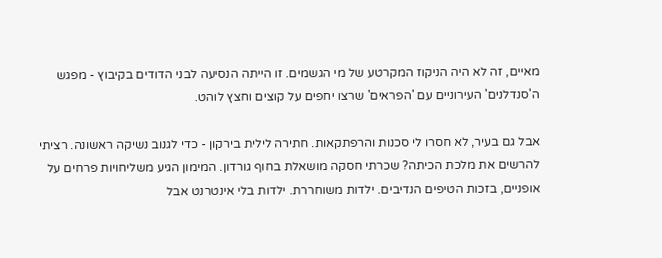מאיים, זה לא היה הניקוז המקרטע של מי הגשמים. זו הייתה הנסיעה לבני הדודים בקיבוץ - מפגש ה'סנדלנים' העירוניים עם 'הפראים' שרצו יחפים על קוצים וחצץ לוהט.

אבל גם בעיר, לא חסרו לי סכנות והרפתקאות. חתירה לילית בירקון - כדי לגנוב נשיקה ראשונה. רציתי להרשים את מלכת הכיתה? שכרתי חסקה מושאלת בחוף גורדון. המימון הגיע משליחויות פרחים על אופניים, בזכות הטיפים הנדיבים. ילדות משוחררת. ילדות בלי אינטרנט אבל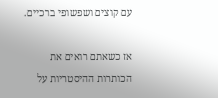עם קוצים ושפשופי ברכיים.

אז כשאתם רואים את הכותרות ההיסטריות על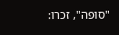"סופה", זכרו: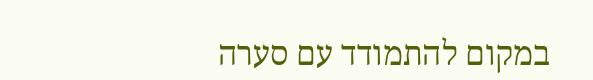במקום להתמודד עם סערה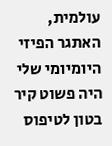עולמית, האתגר הפיזי היומיומי שלי היה פשוט קיר בטון לטיפוס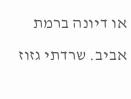או דיונה ברמת אביב. שרדתי גזוז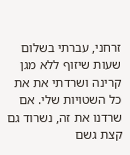זרחני, עברתי בשלום שעות שיזוף ללא מגן קרינה ושרדתי את את כל השטויות שלי. אם שרדנו את זה, נשרוד גם קצת גשם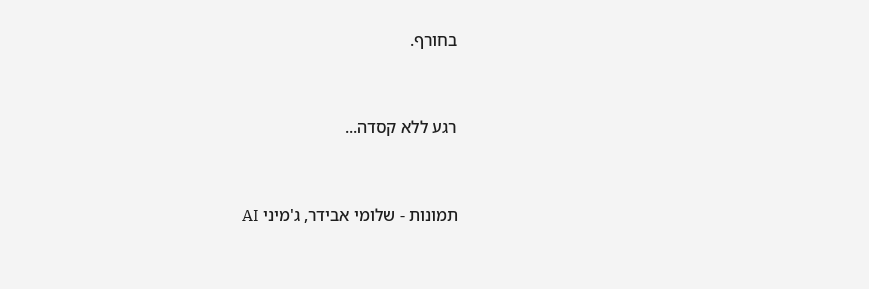בחורף.


רגע ללא קסדה...


תמונות - שלומי אבידר, ג'מיני AI